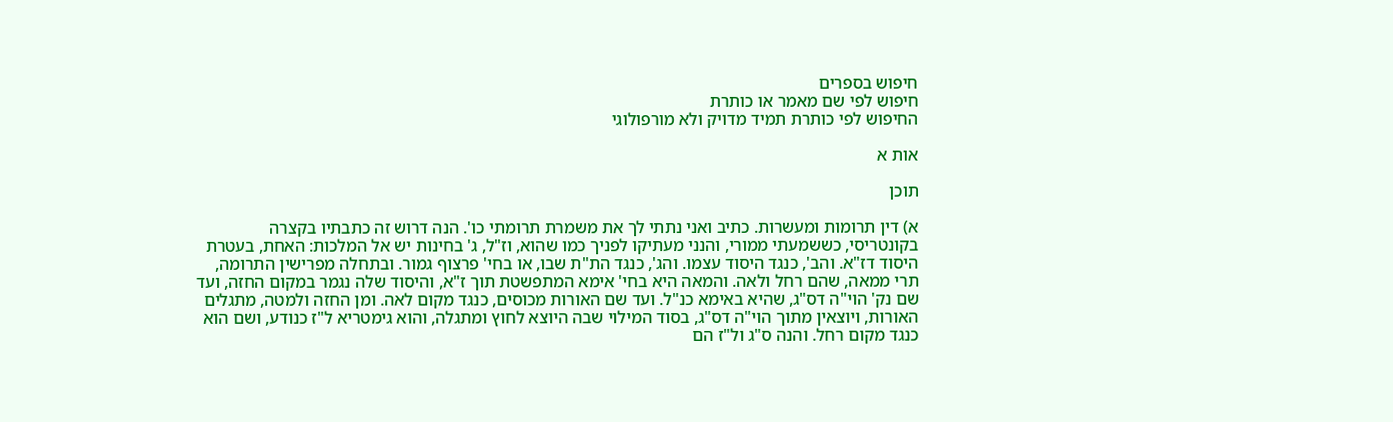חיפוש בספרים
חיפוש לפי שם מאמר או כותרת
החיפוש לפי כותרת תמיד מדויק ולא מורפולוגי

אות א

תוכן

א) דין תרומות ומעשרות. כתיב ואני נתתי לך את משמרת תרומתי כו'. הנה דרוש זה כתבתיו בקצרה בקונטריסי, כששמעתי ממורי, והנני מעתיקו לפניך כמו שהוא, וז"ל, ג' בחינות יש אל המלכות: האחת, בעטרת היסוד דז"א. והב', כנגד היסוד עצמו. והג', כנגד הת"ת שבו, או בחי' פרצוף גמור. ובתחלה מפרישין התרומה, תרי ממאה, שהם רחל ולאה. והמאה היא בחי' אימא המתפשטת תוך ז"א, והיסוד שלה נגמר במקום החזה, ועד שם נק' הוי"ה דס"ג, שהיא באימא כנ"ל. ועד שם האורות מכוסים, כנגד מקום לאה. ומן החזה ולמטה, מתגלים האורות, ויוצאין מתוך הוי"ה דס"ג, בסוד המילוי שבה היוצא לחוץ ומתגלה, והוא גימטריא ל"ז כנודע, ושם הוא כנגד מקום רחל. והנה ס"ג ול"ז הם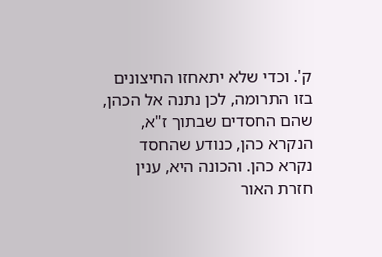ק'. וכדי שלא יתאחזו החיצונים בזו התרומה, לכן נתנה אל הכהן, שהם החסדים שבתוך ז"א, הנקרא כהן, כנודע שהחסד נקרא כהן. והכונה היא, ענין חזרת האור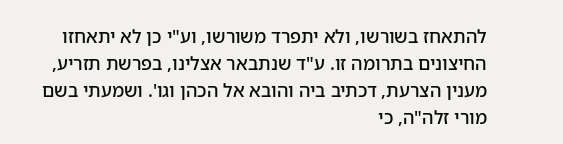להתאחז בשורשו, ולא יתפרד משורשו, וע"י כן לא יתאחזו החיצונים בתרומה זו. ע"ד שנתבאר אצלינו, בפרשת תזריע, מענין הצרעת, דכתיב ביה והובא אל הכהן וגו'. ושמעתי בשם מורי זלה"ה, כי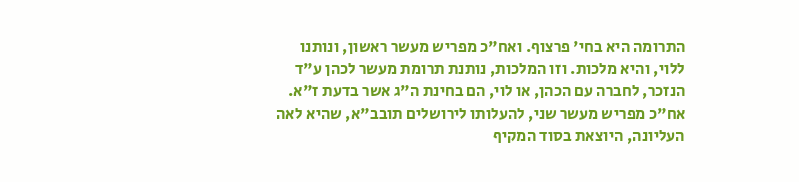התרומה היא בחי' פרצוף. ואח"כ מפריש מעשר ראשון, ונותנו ללוי, והיא מלכות. וזו המלכות, נותנת תרומת מעשר לכהן ע"ד הנזכר, לחברה עם הכהן, או לוי, הם בחינת ה"ג אשר בדעת ז"א. אח"כ מפריש מעשר שני, להעלותו לירושלים תובב"א, שהיא לאה העליונה, היוצאת בסוד המקיף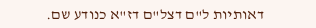דאותיות ל"ם דצל"ם דז"א כנודע שם.